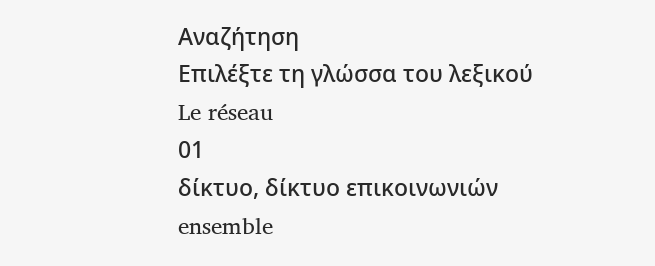Αναζήτηση
Επιλέξτε τη γλώσσα του λεξικού
Le réseau
01
δίκτυο, δίκτυο επικοινωνιών
ensemble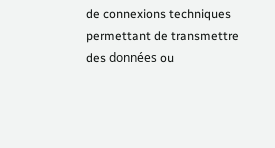de connexions techniques permettant de transmettre des données ou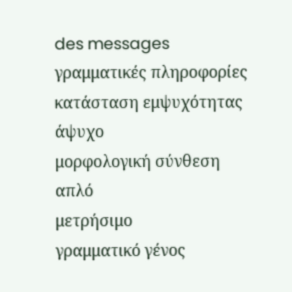des messages
γραμματικές πληροφορίες
κατάσταση εμψυχότητας
άψυχο
μορφολογική σύνθεση
απλό
μετρήσιμο
γραμματικό γένος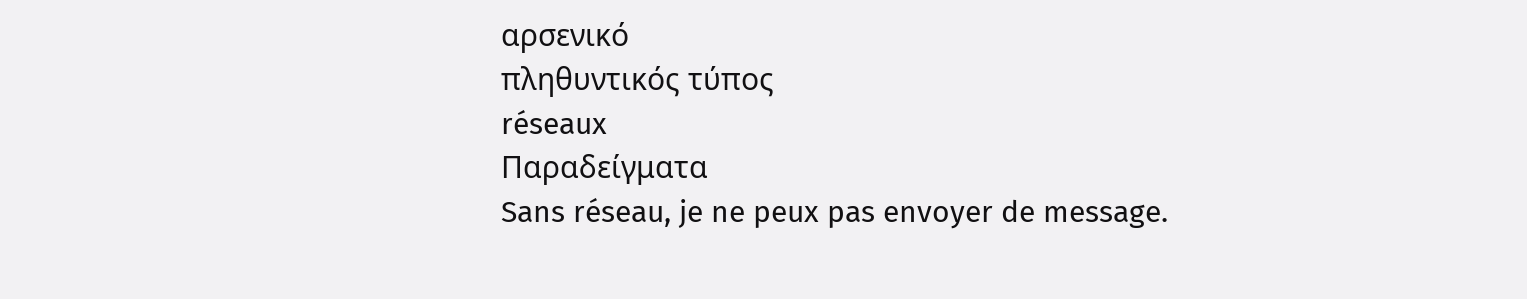αρσενικό
πληθυντικός τύπος
réseaux
Παραδείγματα
Sans réseau, je ne peux pas envoyer de message.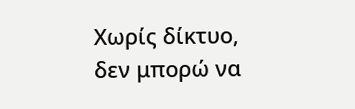Χωρίς δίκτυο, δεν μπορώ να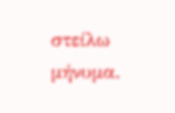στείλω μήνυμα.